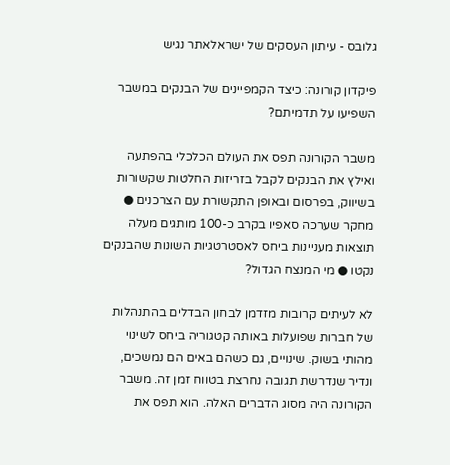גלובס - עיתון העסקים של ישראלאתר נגיש

פיקדון קורונה: כיצד הקמפיינים של הבנקים במשבר השפיעו על תדמיתם?

משבר הקורונה תפס את העולם הכלכלי בהפתעה ואילץ את הבנקים לקבל בזריזות החלטות שקשורות בשיווק, בפרסום ובאופן התקשורת עם הצרכנים ● מחקר שערכה סאפיו בקרב כ-100 מותגים מעלה תוצאות מעניינות ביחס לאסטרטגיות השונות שהבנקים נקטו ● מי המנצח הגדול?

לא לעיתים קרובות מזדמן לבחון הבדלים בהתנהלות של חברות שפועלות באותה קטגוריה ביחס לשינוי מהותי בשוק. שינויים, גם כשהם באים הם נמשכים, ונדיר שנדרשת תגובה נחרצת בטווח זמן זה. משבר הקורונה היה מסוג הדברים האלה. הוא תפס את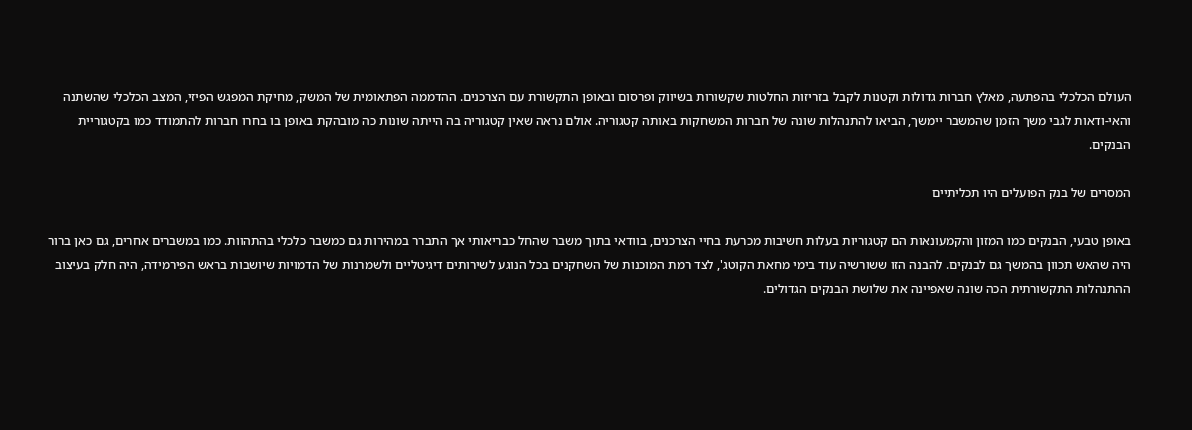העולם הכלכלי בהפתעה, מאלץ חברות גדולות וקטנות לקבל בזריזות החלטות שקשורות בשיווק ופרסום ובאופן התקשורת עם הצרכנים. ההדממה הפתאומית של המשק, מחיקת המפגש הפיזי, המצב הכלכלי שהשתנה והאי-ודאות לגבי משך הזמן שהמשבר יימשך, הביאו להתנהלות שונה של חברות המשחקות באותה קטגוריה. אולם נראה שאין קטגוריה בה הייתה שונות כה מובהקת באופן בו בחרו חברות להתמודד כמו בקטגוריית הבנקים.

המסרים של בנק הפועלים היו תכליתיים

באופן טבעי, הבנקים כמו המזון והקמעונאות הם קטגוריות בעלות חשיבות מכרעת בחיי הצרכנים, בוודאי בתוך משבר שהחל כבריאותי אך התברר במהירות גם כמשבר כלכלי בהתהוות. כמו במשברים אחרים, גם כאן ברור היה שהאש תכוון בהמשך גם לבנקים. להבנה הזו ששורשיה עוד בימי מחאת הקוטג', לצד רמת המוכנות של השחקנים בכל הנוגע לשירותים דיגיטליים ולשמרנות של הדמויות שיושבות בראש הפירמידה, היה חלק בעיצוב ההתנהלות התקשורתית הכה שונה שאפיינה את שלושת הבנקים הגדולים.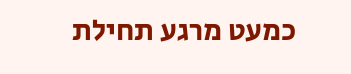כמעט מרגע תחילת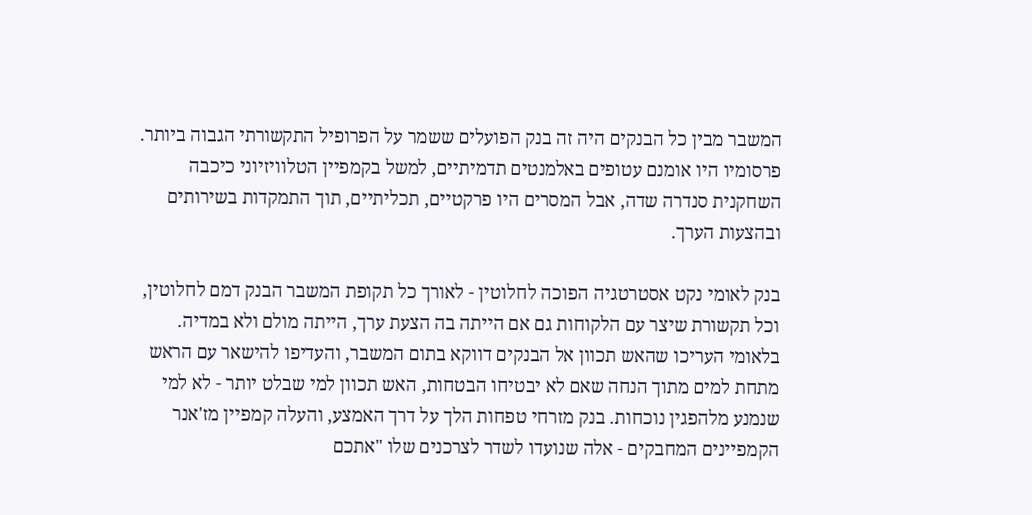המשבר מבין כל הבנקים היה זה בנק הפועלים ששמר על הפרופיל התקשורתי הגבוה ביותר. פרסומיו היו אומנם עטופים באלמנטים תדמיתיים, למשל בקמפיין הטלוויזיוני כיכבה השחקנית סנדרה שדה, אבל המסרים היו פרקטיים, תכליתיים, תוך התמקדות בשירותים ובהצעות הערך.

בנק לאומי נקט אסטרטגיה הפוכה לחלוטין - לאורך כל תקופת המשבר הבנק דמם לחלוטין, וכל תקשורת שיצר עם הלקוחות גם אם הייתה בה הצעת ערך, הייתה מולם ולא במדיה. בלאומי העריכו שהאש תכוון אל הבנקים דווקא בתום המשבר, והעדיפו להישאר עם הראש מתחת למים מתוך הנחה שאם לא יבטיחו הבטחות, האש תכוון למי שבלט יותר - לא למי שנמנע מלהפגין נוכחות. בנק מזרחי טפחות הלך על דרך האמצע, והעלה קמפיין מז'אנר הקמפיינים המחבקים - אלה שנועדו לשדר לצרכנים שלו "אתכם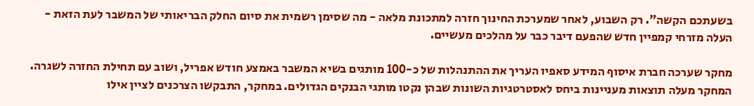בשעתכם הקשה". רק השבוע, לאחר שמערכת החינוך חזרה למתכונת מלאה - מה שסימן רשמית את סיום החלק הבריאותי של המשבר לעת הזאת - העלה מזרחי קמפיין חדש שהפעם דיבר כבר על מהלכים מעשיים.

מחקר שערכה חברת איסוף המידע סאפיו העריך את ההתנהלות של כ-100 מותגים בשיא המשבר באמצע חודש אפריל, ושוב עם תחילת החזרה לשגרה. המחקר מעלה תוצאות מעניינות ביחס לאסטרטגיות השונות שבהן נקטו מותגי הבנקים הגדולים. במחקר, התבקשו הצרכנים לציין אילו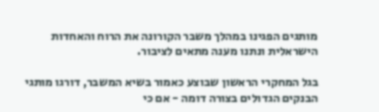מותגים הפגינו במהלך משבר הקורונה את הרוח והאחדות הישראלית ונתנו מענה מתאים לציבור.

בגל המחקרי הראשון שבוצע כאמור בשיא המשבר, דורגו מותגי הבנקים הגדולים בצורה דומה - אם כי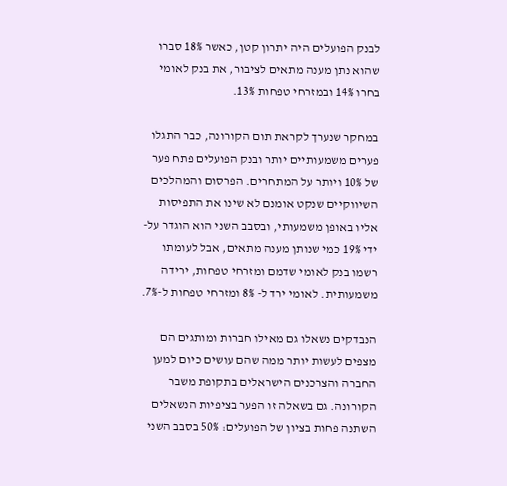לבנק הפועלים היה יתרון קטן, כאשר 18% סברו שהוא נתן מענה מתאים לציבור, את בנק לאומי בחרו 14% ובמזרחי טפחות 13%.

במחקר שנערך לקראת תום הקורונה, כבר התגלו פערים משמעותיים יותר ובנק הפועלים פתח פער של 10% ויותר על המתחרים. הפרסום והמהלכים השיווקיים שנקט אומנם לא שינו את התפיסות אליו באופן משמעותי, ובסבב השני הוא הוגדר על-ידי 19% כמי שנותן מענה מתאים, אבל לעומתו רשמו בנק לאומי שדמם ומזרחי טפחות, ירידה משמעותית. לאומי ירד ל- 8% ומזרחי טפחות ל-7%.

הנבדקים נשאלו גם מאילו חברות ומותגים הם מצפים לעשות יותר ממה שהם עושים כיום למען החברה והצרכנים הישראלים בתקופת משבר הקורונה. גם בשאלה זו הפער בציפיות הנשאלים השתנה פחות בציון של הפועלים: 50% בסבב השני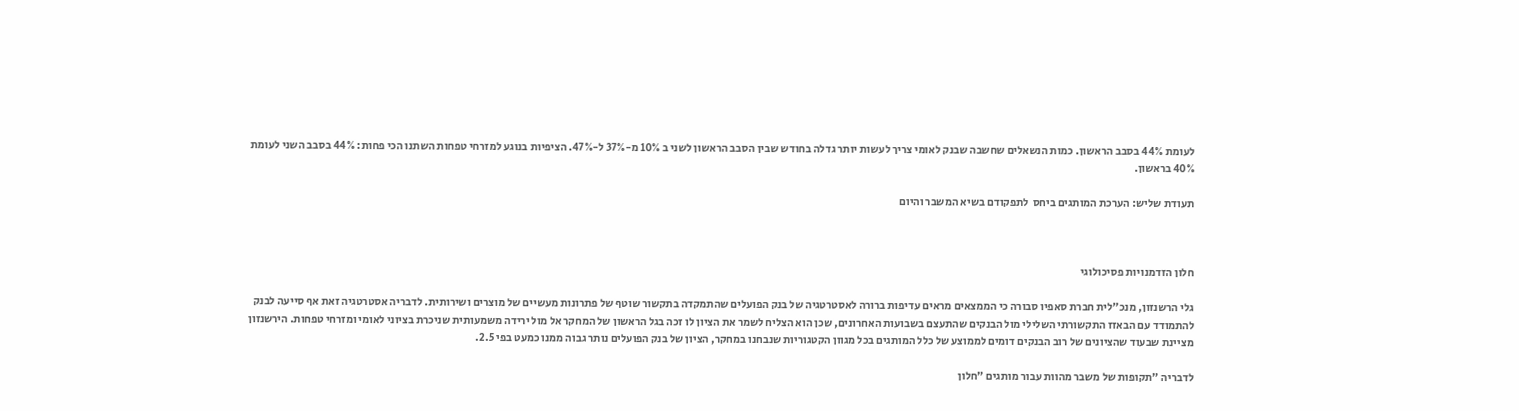לעומת 44% בסבב הראשון. כמות הנשאלים שחשבה שבנק לאומי צריך לעשות יותר גדלה בחודש שבין הסבב הראשון לשני ב 10% מ-37% ל-47%. הציפיות בנוגע למזרחי טפחות השתנו הכי פחות: 44% בסבב השני לעומת 40% בראשון.

תעודת שליש: הערכת המותגים ביחס  לתפקודם בשיא המשבר והיום



חלון הזדמנויות פסיכולוגי

גלי הרשנזון, מנכ"לית חברת סאפיו סבורה כי הממצאים מראים עדיפות ברורה לאסטרטגיה של בנק הפועלים שהתמקדה בתקשור שוטף של פתרונות מעשיים של מוצרים ושירותית. לדבריה אסטרטגיה זאת אף סייעה לבנק להתמודד עם הבאזז התקשורתי השלילי מול הבנקים שהתעצם בשבועות האחרונים, שכן הוא הצליח לשמר את הציון לו זכה בגל הראשון של המחקר אל מול ירידה משמעותית שניכרת בציוני לאומי ומזרחי טפחות. הירשנזון מציינת שבעוד שהציונים של רוב הבנקים דומים לממוצע של כלל המותגים בכל מגוון הקטגוריות שנבחנו במחקר, הציון של בנק הפועלים נותר גבוה ממנו כמעט בפי 2.5.

לדבריה "תקופות של משבר מהוות עבור מותגים "חלון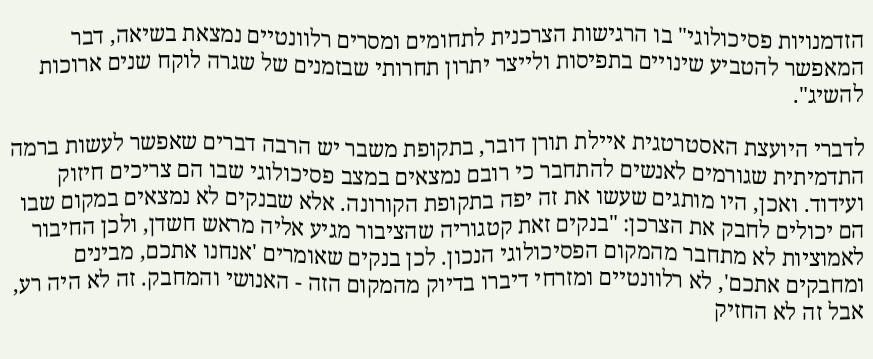הזדמנויות פסיכולוגי" בו הרגישות הצרכנית לתחומים ומסרים רלוונטיים נמצאת בשיאה, דבר המאפשר להטביע שינויים בתפיסות ולייצר יתרון תחרותי שבזמנים של שגרה לוקח שנים ארוכות להשיג".

לדברי היועצת האסטרטגית איילת תורן דובר, בתקופת משבר יש הרבה דברים שאפשר לעשות ברמה התדמיתית שגורמים לאנשים להתחבר כי רובם נמצאים במצב פסיכולוגי שבו הם צריכים חיזוק ועידוד. ואכן, היו מותגים שעשו את זה יפה בתקופת הקורונה. אלא שבנקים לא נמצאים במקום שבו הם יכולים לחבק את הצרכן: "בנקים זאת קטגוריה שהציבור מגיע אליה מראש חשדן, ולכן החיבור לאמוציות לא מתחבר מהמקום הפסיכולוגי הנכון. לכן בנקים שאומרים 'אנחנו אתכם, מבינים ומחבקים אתכם', לא רלוונטיים ומזרחי דיברו בדיוק מהמקום הזה - האנושי והמחבק. זה לא היה רע, אבל זה לא החזיק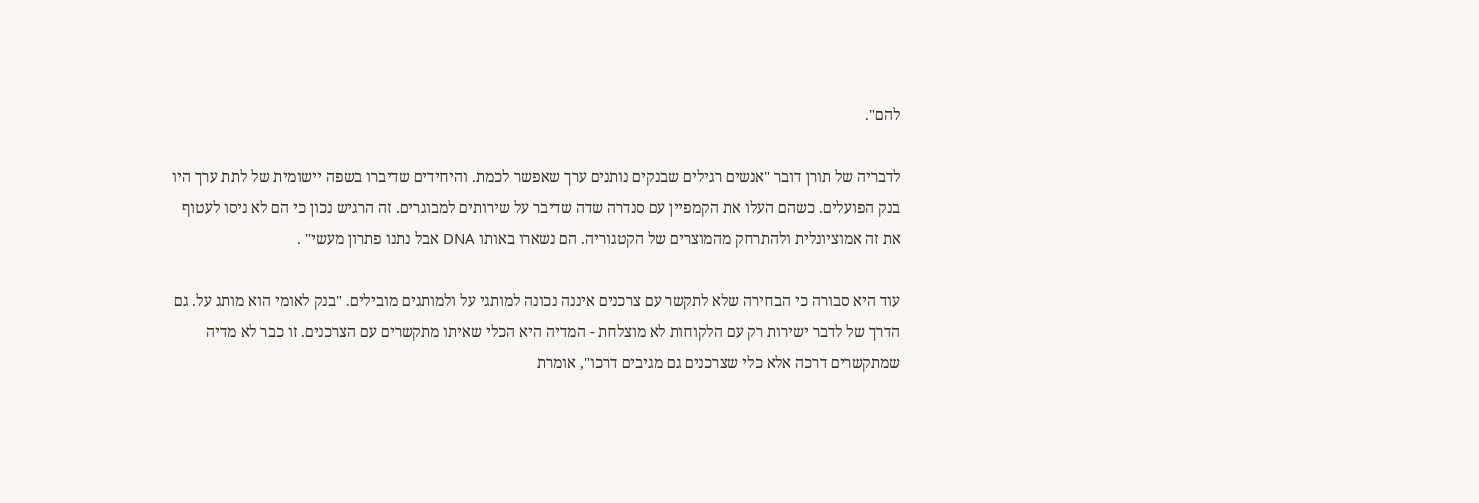להם".

לדבריה של תורן דובר "אנשים רגילים שבנקים נותנים ערך שאפשר לכמת. והיחידים שדיברו בשפה יישומית של לתת ערך היו בנק הפועלים. כשהם העלו את הקמפיין עם סנדרה שדה שדיבר על שירותים למבוגרים. זה הרגיש נכון כי הם לא ניסו לעטוף את זה אמוציונלית ולהתרחק מהמוצרים של הקטגוריה. הם נשארו באותו DNA אבל נתנו פתרון מעשי" .

עוד היא סבורה כי הבחירה שלא לתקשר עם צרכנים איננה נכונה למותגי על ולמותגים מובילים. "בנק לאומי הוא מותג על. גם הדרך של לדבר ישירות רק עם הלקוחות לא מוצלחת - המדיה היא הכלי שאיתו מתקשרים עם הצרכנים. זו כבר לא מדיה שמתקשרים דרכה אלא כלי שצרכנים גם מגיבים דרכו", אומרת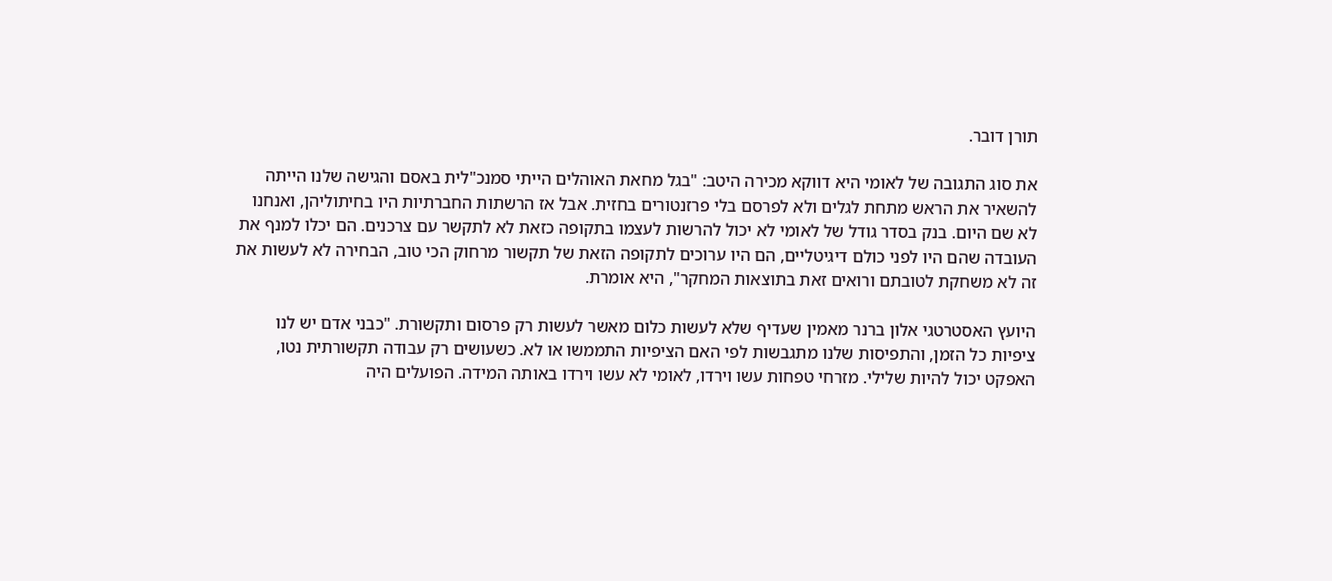תורן דובר.

את סוג התגובה של לאומי היא דווקא מכירה היטב: "בגל מחאת האוהלים הייתי סמנכ"לית באסם והגישה שלנו הייתה להשאיר את הראש מתחת לגלים ולא לפרסם בלי פרזנטורים בחזית. אבל אז הרשתות החברתיות היו בחיתוליהן, ואנחנו לא שם היום. בנק בסדר גודל של לאומי לא יכול להרשות לעצמו בתקופה כזאת לא לתקשר עם צרכנים. הם יכלו למנף את העובדה שהם היו לפני כולם דיגיטליים, הם היו ערוכים לתקופה הזאת של תקשור מרחוק הכי טוב, הבחירה לא לעשות את זה לא משחקת לטובתם ורואים זאת בתוצאות המחקר", היא אומרת.

היועץ האסטרטגי אלון ברנר מאמין שעדיף שלא לעשות כלום מאשר לעשות רק פרסום ותקשורת. "כבני אדם יש לנו ציפיות כל הזמן, והתפיסות שלנו מתגבשות לפי האם הציפיות התממשו או לא. כשעושים רק עבודה תקשורתית נטו, האפקט יכול להיות שלילי. מזרחי טפחות עשו וירדו, לאומי לא עשו וירדו באותה המידה. הפועלים היה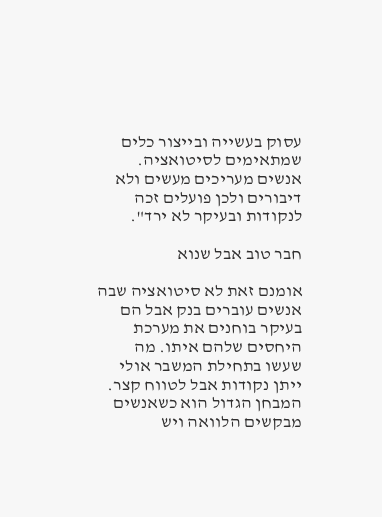עסוק בעשייה ובייצור כלים שמתאימים לסיטואציה. אנשים מעריכים מעשים ולא דיבורים ולכן פועלים זכה לנקודות ובעיקר לא ירד".

חבר טוב אבל שנוא

אומנם זאת לא סיטואציה שבה אנשים עוברים בנק אבל הם בעיקר בוחנים את מערכת היחסים שלהם איתו. מה שעשו בתחילת המשבר אולי ייתן נקודות אבל לטווח קצר. המבחן הגדול הוא כשאנשים מבקשים הלוואה ויש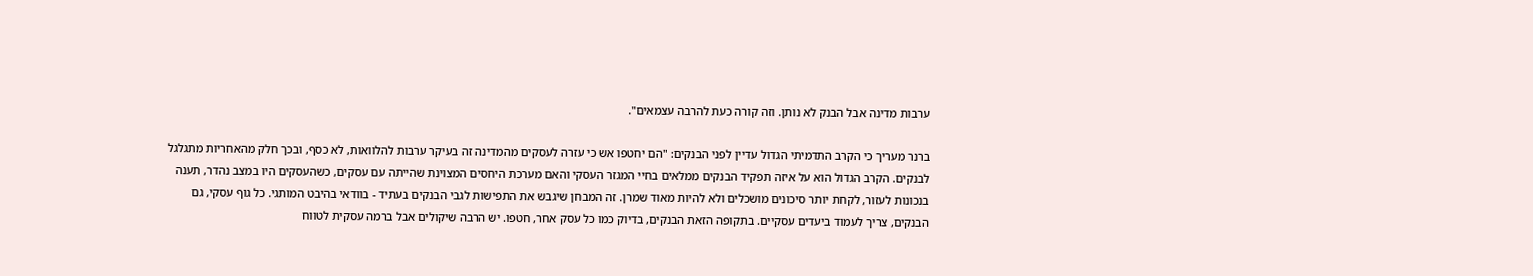ערבות מדינה אבל הבנק לא נותן. וזה קורה כעת להרבה עצמאים".

ברנר מעריך כי הקרב התדמיתי הגדול עדיין לפני הבנקים: "הם יחטפו אש כי עזרה לעסקים מהמדינה זה בעיקר ערבות להלוואות, לא כסף, ובכך חלק מהאחריות מתגלגל לבנקים. הקרב הגדול הוא על איזה תפקיד הבנקים ממלאים בחיי המגזר העסקי והאם מערכת היחסים המצוינת שהייתה עם עסקים, כשהעסקים היו במצב נהדר, תענה בנכונות לעזור, לקחת יותר סיכונים מושכלים ולא להיות מאוד שמרן. זה המבחן שיגבש את התפישות לגבי הבנקים בעתיד - בוודאי בהיבט המותגי. כל גוף עסקי, גם הבנקים, צריך לעמוד ביעדים עסקיים. בתקופה הזאת הבנקים, בדיוק כמו כל עסק אחר, חטפו. יש הרבה שיקולים אבל ברמה עסקית לטווח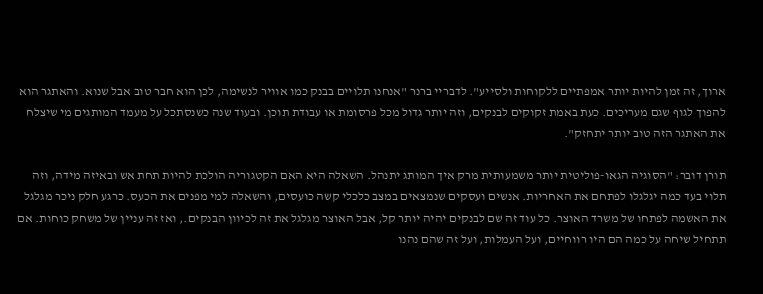ארוך, זה זמן להיות יותר אמפתיים ללקוחות ולסייע". לדבריי ברנר "אנחנו תלויים בבנק כמו אוויר לנשימה, לכן הוא חבר טוב אבל שנוא. והאתגר הוא להפוך לגוף שגם מעריכים. כעת באמת זקוקים לבנקים, וזה יותר גדול מכל פרסומת או עבודת תוכן. ובעוד שנה כשנסתכל על מעמד המותגים מי שיצלח את האתגר הזה טוב יותר יתחזק".

תורן דובר: "הסוגיה הגאו-פוליטית יותר משמעותית מרק איך המותג יתנהל. השאלה היא האם הקטגוריה הולכת להיות תחת אש ובאיזה מידה, וזה תלוי בעד כמה יגלגלו לפתחם את האחריות. אנשים ועסקים שנמצאים במצב כלכלי קשה כועסים, והשאלה למי מפנים את הכעס. כרגע חלק ניכר מגלגל את האשמה לפתחו של משרד האוצר. כל עוד זה שם לבנקים יהיה יותר קל, אבל האוצר מגלגל את זה לכיוון הבנקים., ואז זה עניין של משחק כוחות. אם תתחיל שיחה על כמה הם היו רווחיים, ועל העמלות, ועל זה שהם נהנו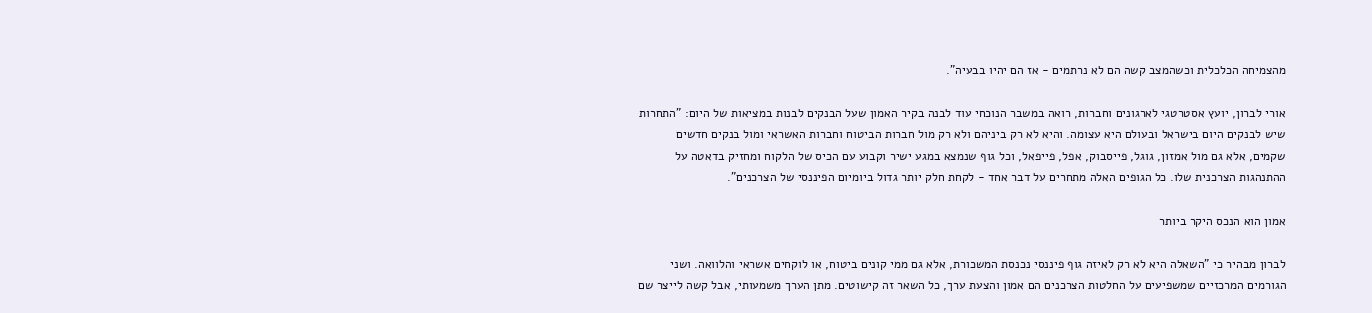מהצמיחה הכלכלית וכשהמצב קשה הם לא נרתמים - אז הם יהיו בבעיה".

אורי לברון, יועץ אסטרטגי לארגונים וחברות, רואה במשבר הנוכחי עוד לבנה בקיר האמון שעל הבנקים לבנות במציאות של היום: "התחרות שיש לבנקים היום בישראל ובעולם היא עצומה. והיא לא רק ביניהם ולא רק מול חברות הביטוח וחברות האשראי ומול בנקים חדשים שקמים, אלא גם מול אמזון, גוגל, פייסבוק, אפל, פייפאל, וכל גוף שנמצא במגע ישיר וקבוע עם הכיס של הלקוח ומחזיק בדאטה על ההתנהגות הצרכנית שלו. כל הגופים האלה מתחרים על דבר אחד - לקחת חלק יותר גדול ביומיום הפיננסי של הצרכנים".

אמון הוא הנכס היקר ביותר

לברון מבהיר כי "השאלה היא לא רק לאיזה גוף פיננסי נכנסת המשכורת, אלא גם ממי קונים ביטוח, או לוקחים אשראי והלוואה. ושני הגורמים המרכזיים שמשפיעים על החלטות הצרכנים הם אמון והצעת ערך, כל השאר זה קישוטים. מתן הערך משמעותי, אבל קשה לייצר שם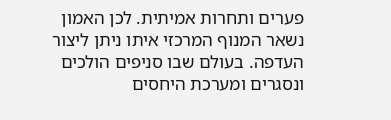פערים ותחרות אמיתית. לכן האמון נשאר המנוף המרכזי איתו ניתן ליצור העדפה. בעולם שבו סניפים הולכים ונסגרים ומערכת היחסים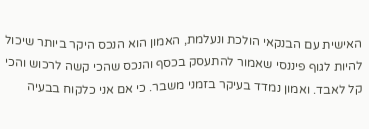האישית עם הבנקאי הולכת ונעלמת, האמון הוא הנכס היקר ביותר שיכול להיות לגוף פיננסי שאמור להתעסק בכסף והנכס שהכי קשה לרכוש והכי קל לאבד. ואמון נמדד בעיקר בזמני משבר. כי אם אני כלקוח בבעיה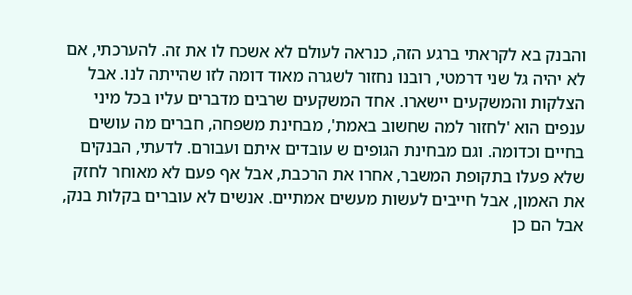והבנק בא לקראתי ברגע הזה, כנראה לעולם לא אשכח לו את זה. להערכתי, אם לא יהיה גל שני דרמטי, רובנו נחזור לשגרה מאוד דומה לזו שהייתה לנו. אבל הצלקות והמשקעים יישארו. אחד המשקעים שרבים מדברים עליו בכל מיני ענפים הוא 'לחזור למה שחשוב באמת', מבחינת משפחה, חברים מה עושים בחיים וכדומה. וגם מבחינת הגופים ש עובדים איתם ועבורם. לדעתי, הבנקים שלא פעלו בתקופת המשבר, אחרו את הרכבת, אבל אף פעם לא מאוחר לחזק את האמון, אבל חייבים לעשות מעשים אמתיים. אנשים לא עוברים בקלות בנק, אבל הם כן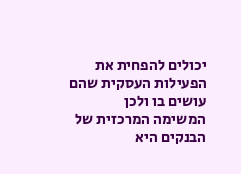יכולים להפחית את הפעילות העסקית שהם עושים בו ולכן המשימה המרכזית של הבנקים היא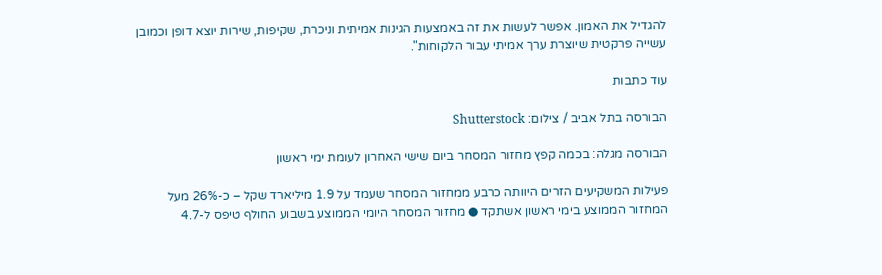להגדיל את האמון. אפשר לעשות את זה באמצעות הגינות אמיתית וניכרת, שקיפות, שירות יוצא דופן וכמובן עשייה פרקטית שיוצרת ערך אמיתי עבור הלקוחות".

עוד כתבות

הבורסה בתל אביב / צילום: Shutterstock

הבורסה מגלה: בכמה קפץ מחזור המסחר ביום שישי האחרון לעומת ימי ראשון

פעילות המשקיעים הזרים היוותה כרבע ממחזור המסחר שעמד על 1.9 מיליארד שקל – כ-26% מעל המחזור הממוצע בימי ראשון אשתקד ● מחזור המסחר היומי הממוצע בשבוע החולף טיפס ל-4.7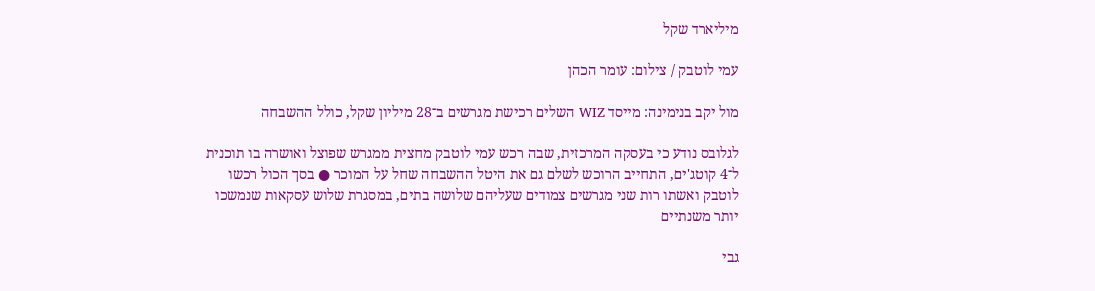מיליארד שקל

עמי לוטבק / צילום: עומר הכהן

מול יקב בנימינה: מייסד WIZ השלים רכישת מגרשים ב־28 מיליון שקל, כולל ההשבחה

לגלובס נודע כי בעסקה המרכזית, שבה רכש עמי לוטבק מחצית ממגרש שפוצל ואושרה בו תוכנית ל־4 קוטג'ים, התחייב הרוכש לשלם גם את היטל ההשבחה שחל על המוכר ● בסך הכול רכשו לוטבק ואשתו רות שני מגרשים צמודים שעליהם שלושה בתים, במסגרת שלוש עסקאות שנמשכו יותר משנתיים

גבי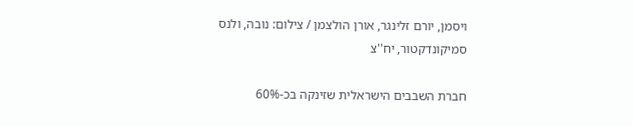ויסמן, יורם זלינגר, אורן הולצמן / צילום: נובה, ולנס סמיקונדקטור, יח''צ

חברת השבבים הישראלית שזינקה בכ-60%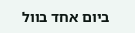ביום אחד בוול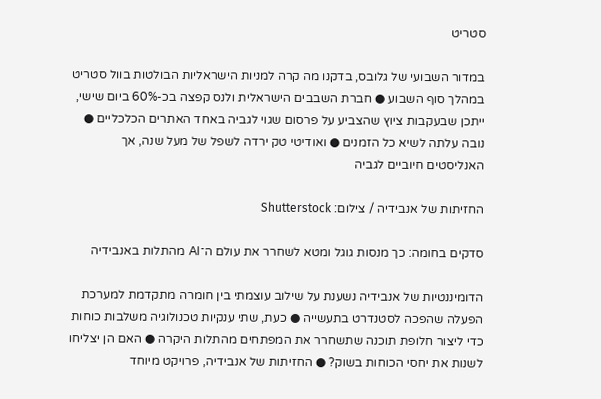סטריט

במדור השבועי של גלובס, בדקנו מה קרה למניות הישראליות הבולטות בוול סטריט במהלך סוף השבוע ● חברת השבבים הישראלית ולנס קפצה בכ-60% ביום שישי, ייתכן שבעקבות ציוץ שהצביע על פרסום שגוי לגביה באחד האתרים הכלכליים ● נובה עלתה לשיא כל הזמנים ● ואודיטי טק ירדה לשפל של מעל שנה, אך האנליסטים חיוביים לגביה

החזיתות של אנבידיה / צילום: Shutterstock

סדקים בחומה: כך מנסות גוגל ומטא לשחרר את עולם ה־AI מהתלות באנבידיה

הדומיננטיות של אנבידיה נשענת על שילוב עוצמתי בין חומרה מתקדמת למערכת הפעלה שהפכה לסטנדרט בתעשייה ● כעת, שתי ענקיות טכנולוגיה משלבות כוחות כדי ליצור חלופת תוכנה שתשחרר את המפתחים מהתלות היקרה ● האם הן יצליחו לשנות את יחסי הכוחות בשוק? ● החזיתות של אנבידיה, פרויקט מיוחד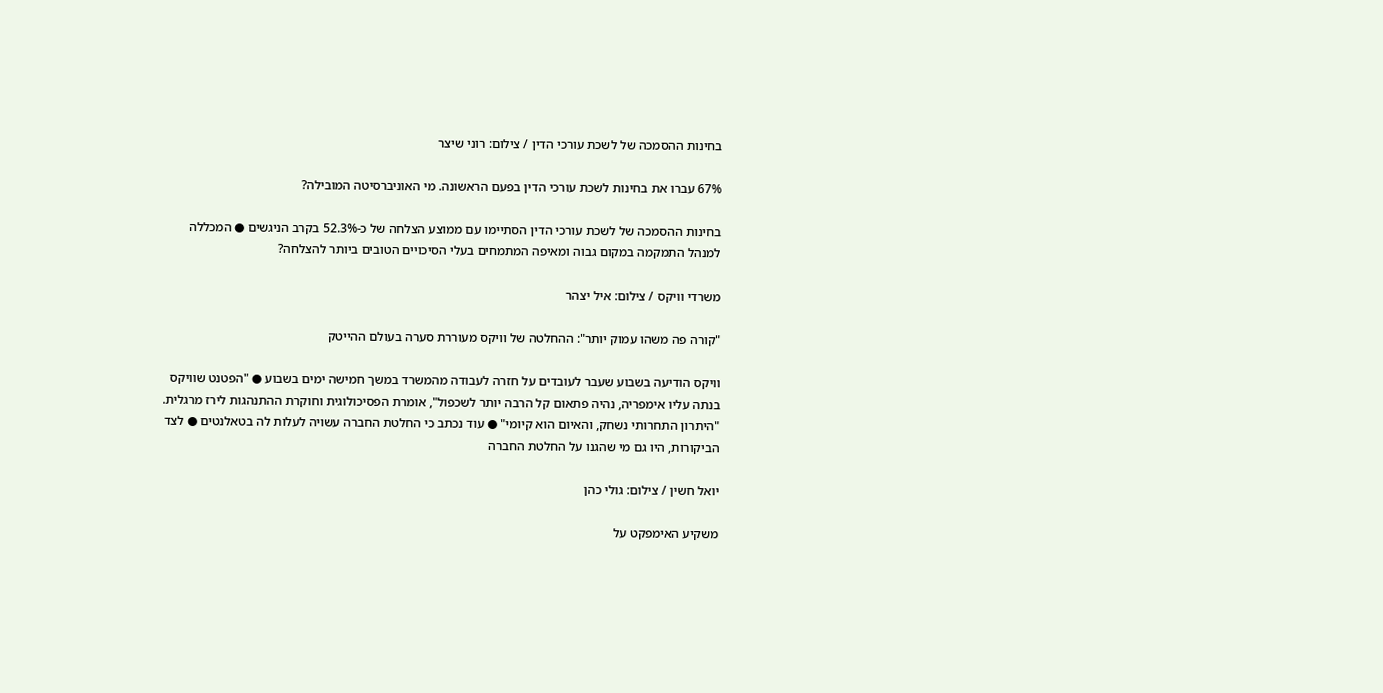בחינות ההסמכה של לשכת עורכי הדין / צילום: רוני שיצר

67% עברו את בחינות לשכת עורכי הדין בפעם הראשונה. מי האוניברסיטה המובילה?

בחינות ההסמכה של לשכת עורכי הדין הסתיימו עם ממוצע הצלחה של כ-52.3% בקרב הניגשים ● המכללה למנהל התמקמה במקום גבוה ומאיפה המתמחים בעלי הסיכויים הטובים ביותר להצלחה?

משרדי וויקס / צילום: איל יצהר

"קורה פה משהו עמוק יותר": ההחלטה של וויקס מעוררת סערה בעולם ההייטק

וויקס הודיעה בשבוע שעבר לעובדים על חזרה לעבודה מהמשרד במשך חמישה ימים בשבוע ● "הפטנט שוויקס בנתה עליו אימפריה, נהיה פתאום קל הרבה יותר לשכפול", אומרת הפסיכולוגית וחוקרת ההתנהגות לירז מרגלית. "היתרון התחרותי נשחק, והאיום הוא קיומי" ● עוד נכתב כי החלטת החברה עשויה לעלות לה בטאלנטים ● לצד הביקורות, היו גם מי שהגנו על החלטת החברה

יואל חשין / צילום: גולי כהן

משקיע האימפקט על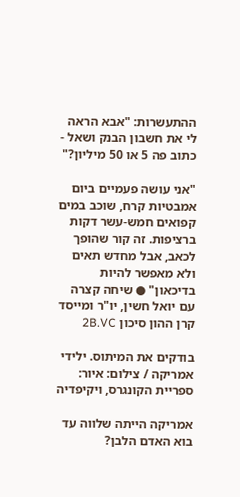ההתעשרות: "אבא הראה לי את חשבון הבנק ושאל - כתוב פה 5 או 50 מיליון?"

"אני עושה פעמיים ביום אמבטיות קרח, שוכב במים קפואים חמש-עשר דקות ברציפות. זה קור שהופך לכאב, אבל מחדש תאים ולא מאפשר להיות בדיכאון" ● שיחה קצרה עם יואל חשין, יו"ר ומייסד קרן ההון סיכון 2B.VC

בודקים את המיתוס. ילידי אמריקה / צילום: איור: ספריית הקונגרס, ויקיפדיה

אמריקה הייתה שלווה עד בוא האדם הלבן?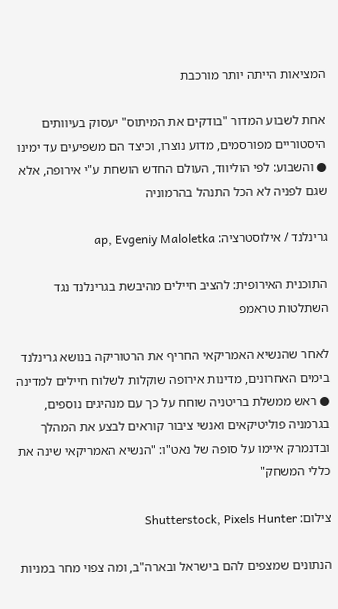המציאות הייתה יותר מורכבת

אחת לשבוע המדור "בודקים את המיתוס" יעסוק בעיוותים היסטוריים מפורסמים, מדוע נוצרו, וכיצד הם משפיעים עד ימינו ● והשבוע: לפי הוליווד, העולם החדש הושחת ע"י אירופה, אלא שגם לפניה לא הכל התנהל בהרמוניה

גרינלנד / אילוסטרציה: ap, Evgeniy Maloletka

התוכנית האירופית: להציב חיילים מהיבשת בגרינלנד נגד השתלטות טראמפ

לאחר שהנשיא האמריקאי החריף את הרטוריקה בנושא גרינלנד בימים האחרונים, מדינות אירופה שוקלות לשלוח חיילים למדינה ● ראש ממשלת בריטניה שוחח על כך עם מנהיגים נוספים, בגרמניה פוליטיקאים ואנשי ציבור קוראים לבצע את המהלך ובדנמרק איימו על סופה של נאט"ו: "הנשיא האמריקאי שינה את כללי המשחק"

צילום: Shutterstock, Pixels Hunter

הנתונים שמצפים להם בישראל ובארה"ב, ומה צפוי מחר במניות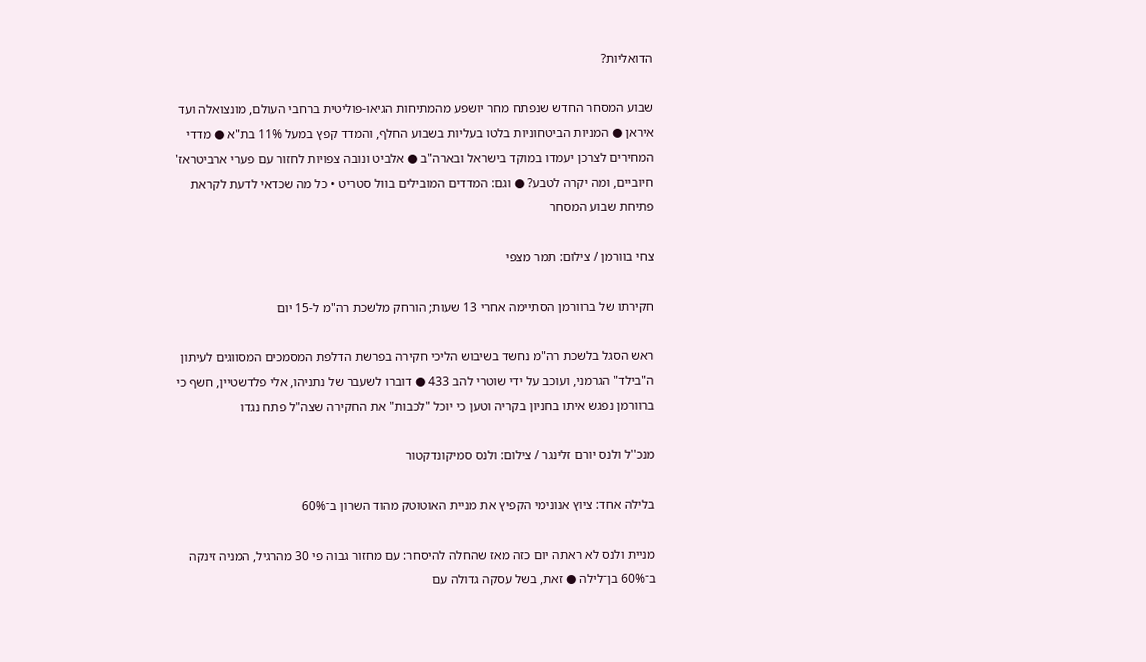הדואליות?

שבוע המסחר החדש שנפתח מחר יושפע מהמתיחות הגיאו-פוליטית ברחבי העולם, מונצואלה ועד איראן ● המניות הביטחוניות בלטו בעליות בשבוע החלף, והמדד קפץ במעל 11% בת"א ● מדדי המחירים לצרכן יעמדו במוקד בישראל ובארה"ב ● אלביט ונובה צפויות לחזור עם פערי ארביטראז' חיוביים, ומה יקרה לטבע? ● וגם: המדדים המובילים בוול סטריט • כל מה שכדאי לדעת לקראת פתיחת שבוע המסחר

צחי בוורמן / צילום: תמר מצפי

חקירתו של ברוורמן הסתיימה אחרי 13 שעות; הורחק מלשכת רה"מ ל-15 יום

ראש הסגל בלשכת רה"מ נחשד בשיבוש הליכי חקירה בפרשת הדלפת המסמכים המסווגים לעיתון ה"בילד" הגרמני, ועוכב על ידי שוטרי להב 433 ● דוברו לשעבר של נתניהו, אלי פלדשטיין, חשף כי ברוורמן נפגש איתו בחניון בקריה וטען כי יוכל "לכבות" את החקירה שצה"ל פתח נגדו

מנכ''ל ולנס יורם זלינגר / צילום: ולנס סמיקונדקטור

בלילה אחד: ציוץ אנונימי הקפיץ את מניית האוטוטק מהוד השרון ב־60%

מניית ולנס לא ראתה יום כזה מאז שהחלה להיסחר: עם מחזור גבוה פי 30 מהרגיל, המניה זינקה ב־60% בן־לילה ● זאת, בשל עסקה גדולה עם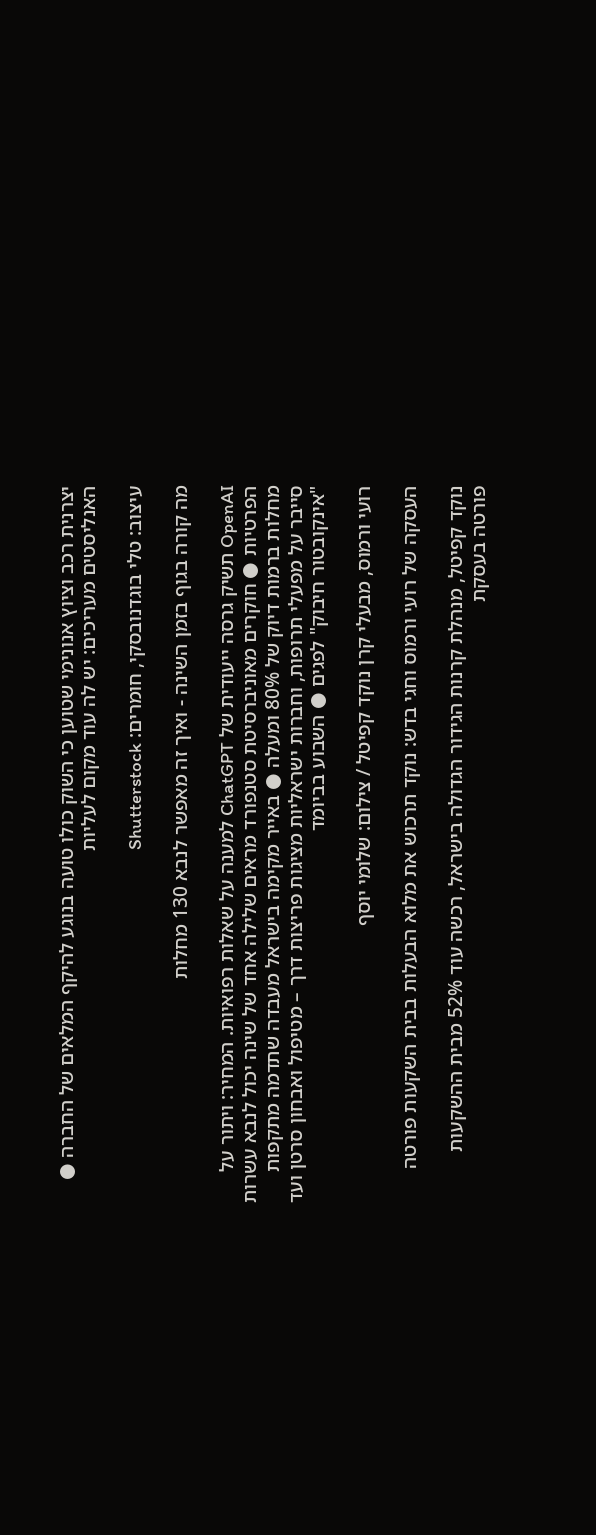יצרנית רכב וציוץ אנונימי שטוען כי השוק כולו טועה בנוגע להיקף המלאים של החברה ● האנליסטים מעריכים: יש לה עוד מקום לעליות

עיצוב: טלי בוגדנובסקי, חומרים: Shutterstock

מה קורה בגוף בזמן השינה - ואיך זה מאפשר לנבא 130 מחלות

OpenAI תשיק גרסה ייעודית של ChatGPT למענה על שאלות רפואיות. המחיר: ויתור על הפרטיות ● חוקרים מאוניברסיטת סטנפורד מראים שלילה אחד של שינה יכול לנבא עשרות מחלות ברמות דיוק של 80% ומעלה ● באייר מקימה בישראל מעבדה שתדמה מתקפות סייבר על מפעלי תרופות, וחברות ישראליות מציגות פריצות דרך – מטיפול ואבחון סרטן ועד "אינקובטור חיבוק" לפגים ● השבוע בביומד

רועי ורמוס, מבעלי קרן נוקד קפיטל / צילום: שלומי יוסף

העסקה של רועי ורמוס וחגי בדש: נוקד תרכוש את מלוא הבעלות בבית השקעות פורטה

נוקד קפיטל, מנהלת קרנות הגידור הגדולה בישראל, רכשה עוד 52% מבית ההשקעות פורטה בעסקת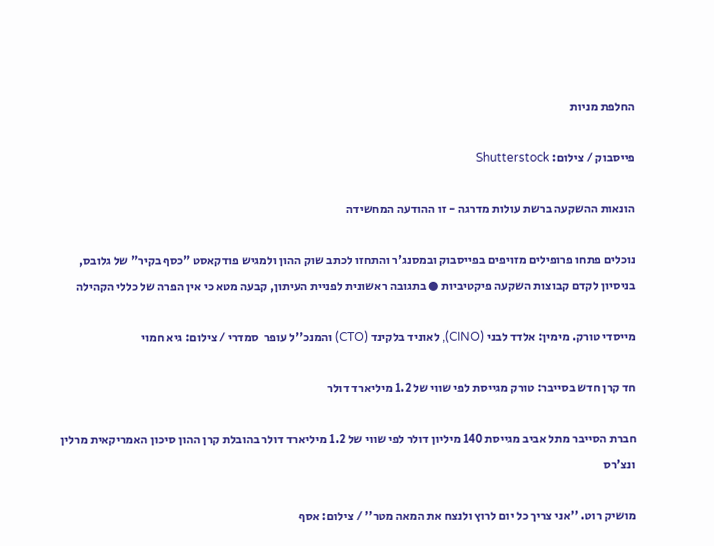החלפת מניות

פייסבוק / צילום: Shutterstock

הונאות ההשקעה ברשת עולות מדרגה - זו ההודעה המחשידה

נוכלים פתחו פרופילים מזויפים בפייסבוק ובמסנג'ר והתחזו לכתב שוק ההון ולמגיש פודקאסט "כסף בקיר" של גלובס, בניסיון לקדם קבוצות השקעה פיקטיביות ● בתגובה ראשונית לפניית העיתון, קבעה מטא כי אין הפרה של כללי הקהילה

מייסדי טורק. מימין: אלדד לבני (CINO), לאוניד בלקינד (CTO) והמנכ''ל עופר  סמדרי / צילום: גיא חמוי

חד קרן חדש בסייבר: טורק מגייסת לפי שווי של 1.2 מיליארד דולר

חברת הסייבר מתל אביב מגייסת 140 מיליון דולר לפי שווי של 1.2 מיליארד דולר בהובלת קרן ההון סיכון האמריקאית מרלין ונצ'רס

מושיק רוט. ''אני צריך כל יום לרוץ ולנצח את המאה מטר'' / צילום: אסף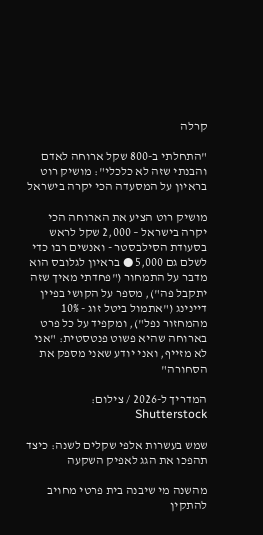קרלה

"התחלתי ב-800 שקל ארוחה לאדם והבנתי שזה לא כלכלי": מושיק רוט בראיון על המסעדה הכי יקרה בישראל

מושיק רוט הציע את הארוחה הכי יקרה בישראל – 2,000 שקל לראש בסעודת הסילבסטר - ואנשים רבו כדי לשלם גם 5,000 ● בראיון לגלובס הוא מדבר על התמחור ("פחדתי מאיך שזה יתקבל פה"), מספר על הקושי בפיין דיינינג ("אתמול ביטל זוג - 10% מהמחזור נפל"), ומקפיד על כל פרט בארוחה שהיא פשוט פנטסטית: "אני לא מזייף, ואני יודע שאני מספק את הסחורה"

המדריך ל-2026 / צילום: Shutterstock

שמש בעשרות אלפי שקלים לשנה: כיצד תהפכו את הגג לאפיק השקעה

מהשנה מי שיבנה בית פרטי מחויב להתקין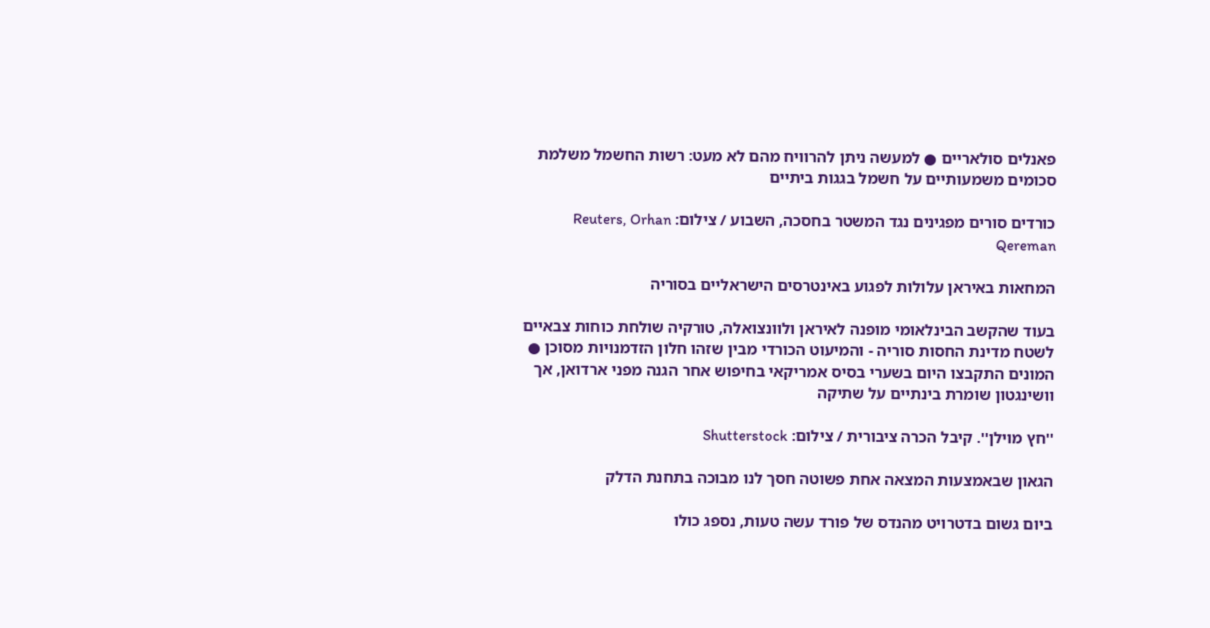פאנלים סולאריים ● למעשה ניתן להרוויח מהם לא מעט: רשות החשמל משלמת סכומים משמעותיים על חשמל בגגות ביתיים

כורדים סורים מפגינים נגד המשטר בחסכה, השבוע / צילום: Reuters, Orhan Qereman

המחאות באיראן עלולות לפגוע באינטרסים הישראליים בסוריה

בעוד שהקשב הבינלאומי מופנה לאיראן ולוונצואלה, טורקיה שולחת כוחות צבאיים לשטח מדינת החסות סוריה - והמיעוט הכורדי מבין שזהו חלון הזדמנויות מסוכן ● המונים התקבצו היום בשערי בסיס אמריקאי בחיפוש אחר הגנה מפני ארדואן, אך וושינגטון שומרת בינתיים על שתיקה

''חץ מוילן''. קיבל הכרה ציבורית / צילום: Shutterstock

הגאון שבאמצעות המצאה אחת פשוטה חסך לנו מבוכה בתחנת הדלק

ביום גשום בדטרויט מהנדס של פורד עשה טעות, נספג כולו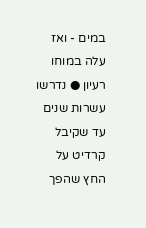במים - ואז עלה במוחו רעיון ● נדרשו עשרות שנים עד שקיבל קרדיט על החץ שהפך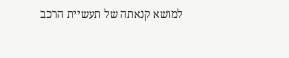למושא קנאתה של תעשיית הרכב